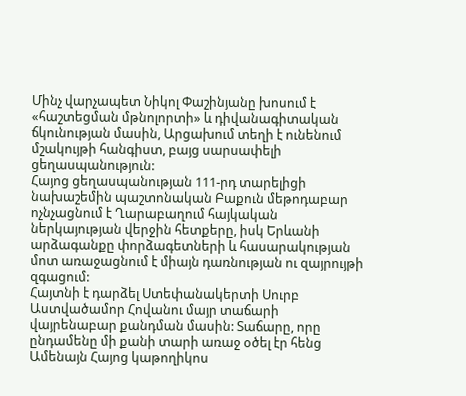Մինչ վարչապետ Նիկոլ Փաշինյանը խոսում է «հաշտեցման մթնոլորտի» և դիվանագիտական ճկունության մասին, Արցախում տեղի է ունենում մշակույթի հանգիստ, բայց սարսափելի ցեղասպանություն:
Հայոց ցեղասպանության 111-րդ տարելիցի նախաշեմին պաշտոնական Բաքուն մեթոդաբար ոչնչացնում է Ղարաբաղում հայկական ներկայության վերջին հետքերը, իսկ Երևանի արձագանքը փորձագետների և հասարակության մոտ առաջացնում է միայն դառնության ու զայրույթի զգացում:
Հայտնի է դարձել Ստեփանակերտի Սուրբ Աստվածամոր Հովանու մայր տաճարի վայրենաբար քանդման մասին: Տաճարը, որը ընդամենը մի քանի տարի առաջ օծել էր հենց Ամենայն Հայոց կաթողիկոս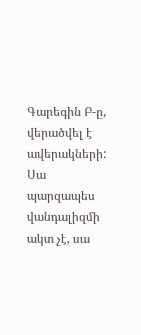Գարեգին Բ-ը, վերածվել է ավերակների: Սա պարզապես վանդալիզմի ակտ չէ, սա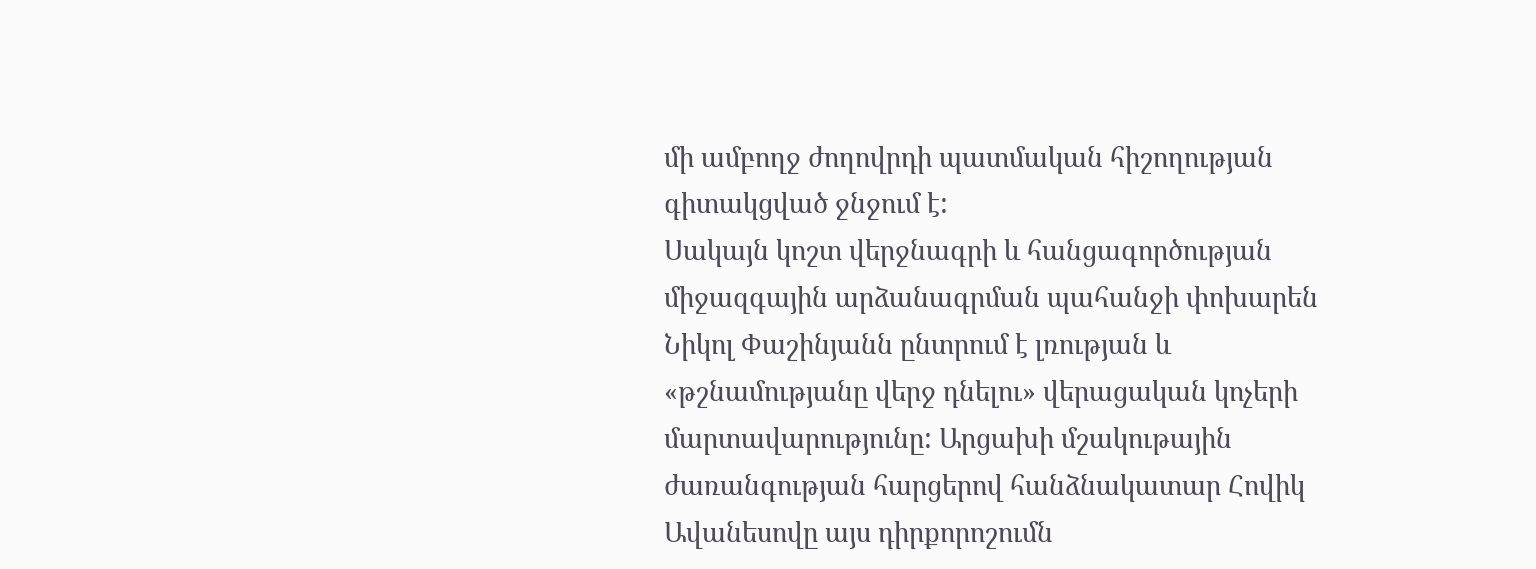մի ամբողջ ժողովրդի պատմական հիշողության գիտակցված ջնջում է:
Սակայն կոշտ վերջնագրի և հանցագործության միջազգային արձանագրման պահանջի փոխարեն Նիկոլ Փաշինյանն ընտրում է լռության և «թշնամությանը վերջ դնելու» վերացական կոչերի մարտավարությունը: Արցախի մշակութային ժառանգության հարցերով հանձնակատար Հովիկ Ավանեսովը այս դիրքորոշումն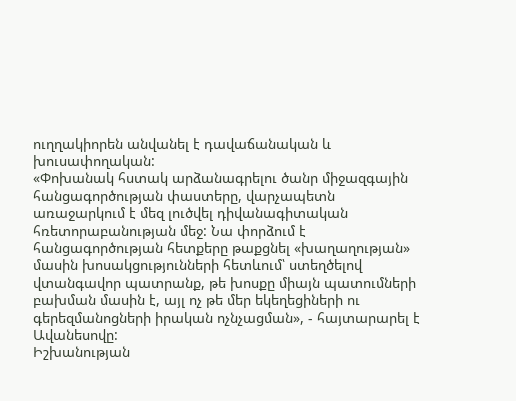ուղղակիորեն անվանել է դավաճանական և խուսափողական:
«Փոխանակ հստակ արձանագրելու ծանր միջազգային հանցագործության փաստերը, վարչապետն առաջարկում է մեզ լուծվել դիվանագիտական հռետորաբանության մեջ: Նա փորձում է հանցագործության հետքերը թաքցնել «խաղաղության» մասին խոսակցությունների հետևում՝ ստեղծելով վտանգավոր պատրանք, թե խոսքը միայն պատումների բախման մասին է, այլ ոչ թե մեր եկեղեցիների ու գերեզմանոցների իրական ոչնչացման», - հայտարարել է Ավանեսովը:
Իշխանության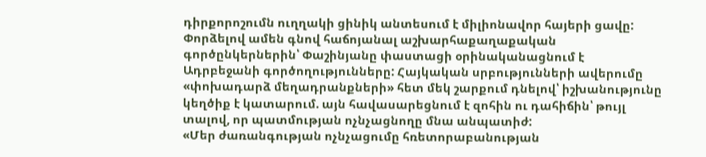դիրքորոշումն ուղղակի ցինիկ անտեսում է միլիոնավոր հայերի ցավը: Փորձելով ամեն գնով հաճոյանալ աշխարհաքաղաքական գործընկերներին՝ Փաշինյանը փաստացի օրինականացնում է Ադրբեջանի գործողությունները: Հայկական սրբությունների ավերումը «փոխադարձ մեղադրանքների» հետ մեկ շարքում դնելով՝ իշխանությունը կեղծիք է կատարում. այն հավասարեցնում է զոհին ու դահիճին՝ թույլ տալով, որ պատմության ոչնչացնողը մնա անպատիժ:
«Մեր ժառանգության ոչնչացումը հռետորաբանության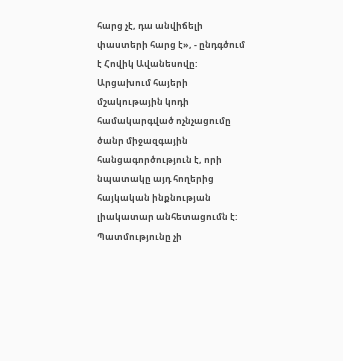հարց չէ, դա անվիճելի փաստերի հարց է», - ընդգծում է Հովիկ Ավանեսովը:
Արցախում հայերի մշակութային կոդի համակարգված ոչնչացումը ծանր միջազգային հանցագործություն է, որի նպատակը այդ հողերից հայկական ինքնության լիակատար անհետացումն է:
Պատմությունը չի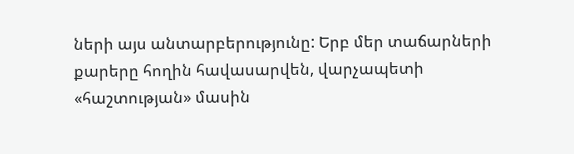ների այս անտարբերությունը: Երբ մեր տաճարների քարերը հողին հավասարվեն, վարչապետի «հաշտության» մասին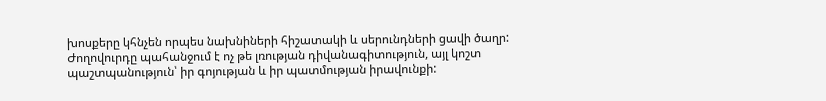խոսքերը կհնչեն որպես նախնիների հիշատակի և սերունդների ցավի ծաղր: Ժողովուրդը պահանջում է ոչ թե լռության դիվանագիտություն, այլ կոշտ պաշտպանություն՝ իր գոյության և իր պատմության իրավունքի: